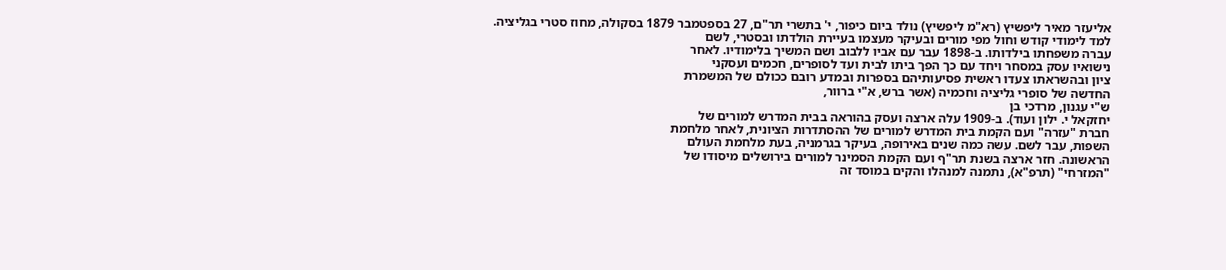אליעזר מאיר ליפשיץ (רא"מ ליפשיץ) נולד ביום כיפור, י' בתשרי תר"ם, 27 בספטמבר 1879 בסקולה, מחוז סטרי בגליציה.
למד לימודי קודש וחול מפי מורים ובעיקר מעצמו בעיירת הולדתו ובסטרי, לשם
עברה משפחתו בילדותו. ב-1898 עבר עם אביו ללבוב ושם המשיך בלימודיו. לאחר
נישואיו עסק במסחר ויחד עם כך הפך ביתו לבית ועד לסופרים, חכמים ועסקני
ציון ובהשראתו צעדו ראשית פסיעותיהם בספרות ובמדע רובם ככולם של המשמרת
החדשה של סופרי גליציה וחכמיה (אשר ברש, א"י ברוור,
ש"י עגנון, מרדכי בן
יחזקאל י. ילון ועוד). ב-1909 עלה ארצה ועסק בהוראה בבית המדרש למורים של
חברת "עזרה" ועם הקמת בית המדרש למורים של ההסתדרות הציונית, לאחר מלחמת
השפות, עבר לשם. עשה כמה שנים באירופה, בעיקר בגרמניה, בעת מלחמת העולם
הראשונה. חזר ארצה בשנת תר"ף ועם הקמת הסמינר למורים בירושלים מיסודו של
"המזרחי" (תרפ"א), נתמנה למנהלו והקים במוסד זה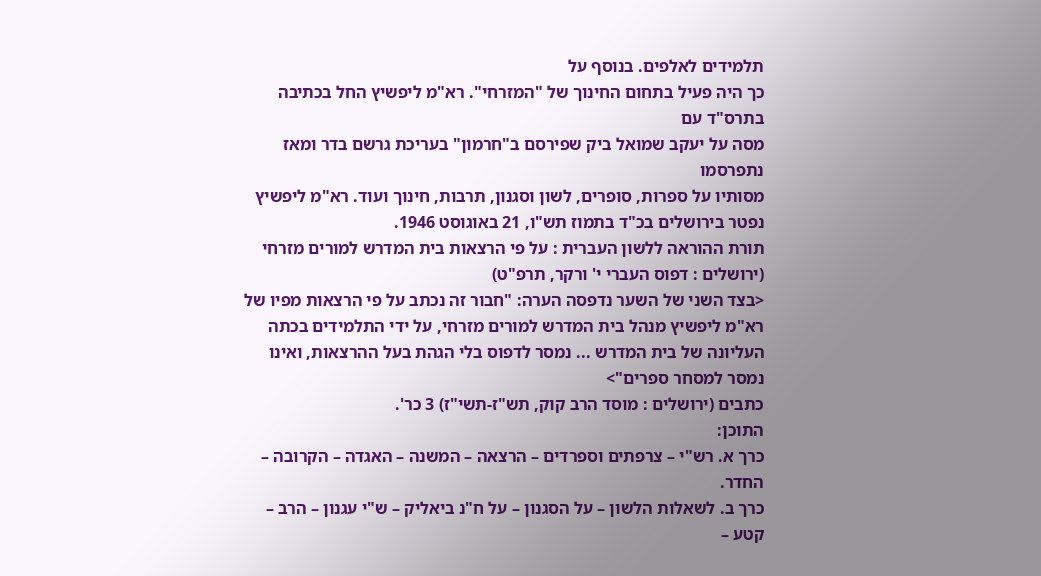תלמידים לאלפים. בנוסף על
כך היה פעיל בתחום החינוך של "המזרחי". רא"מ ליפשיץ החל בכתיבה בתרס"ד עם
מסה על יעקב שמואל ביק שפירסם ב"חרמון" בעריכת גרשם בדר ומאז נתפרסמו
מסותיו על ספרות, סופרים, לשון וסגנון, תרבות, חינוך ועוד. רא"מ ליפשיץ
נפטר בירושלים בכ"ד בתמוז תש"ו, 21 באוגוסט 1946.
תורת ההוראה ללשון העברית : על פי הרצאות בית המדרש למורים מזרחי (ירושלים : דפוס העברי י' ורקר, תרפ"ט)
<בצד השני של השער נדפסה הערה: "חבור זה נכתב על פי הרצאות מפיו של רא"מ ליפשיץ מנהל בית המדרש למורים מזרחי, על ידי התלמידים בכתה העליונה של בית המדרש ... נמסר לדפוס בלי הגהת בעל ההרצאות, ואינו נמסר למסחר ספרים">
כתבים (ירושלים : מוסד הרב קוק, תש"ז-תשי"ז) 3 כר'.
התוכן:
כרך א. רש"י – צרפתים וספרדים – הרצאה – המשנה – האגדה – הקרובה – החדר.
כרך ב. לשאלות הלשון – על הסגנון – על ח"נ ביאליק – ש"י עגנון – הרב – קטע –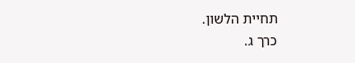תחיית הלשון.
כרך ג.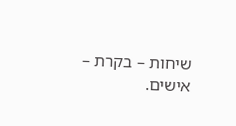שיחות – בקרת – אישים.